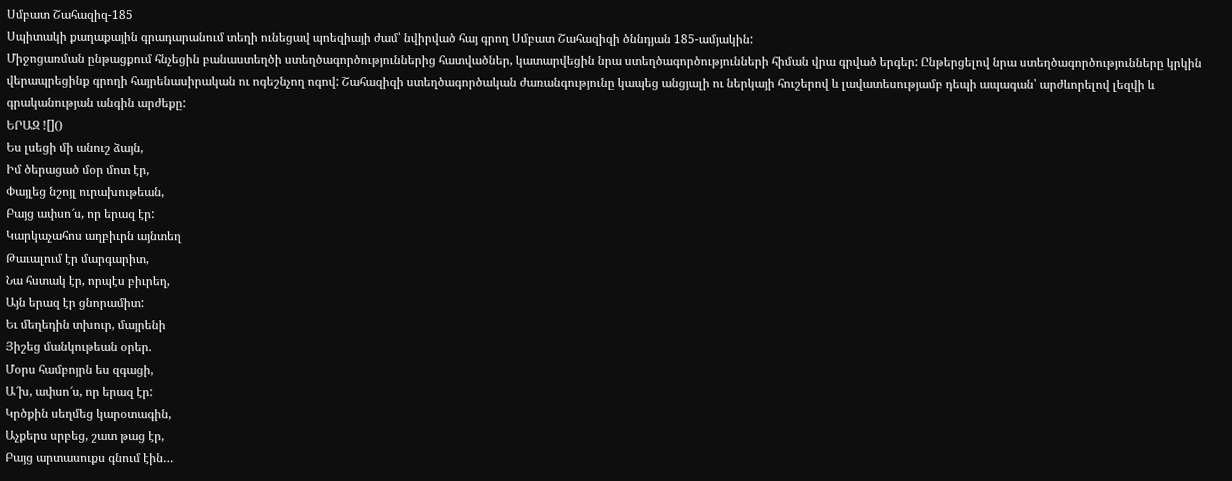Սմբատ Շահազիզ-185
Սպիտակի քաղաքային գրադարանում տեղի ունեցավ պոեզիայի ժամ՝ նվիրված հայ գրող Սմբատ Շահազիզի ծննդյան 185-ամյակին:
Միջոցառման ընթացքում հնչեցին բանաստեղծի ստեղծագործություններից հատվածներ, կատարվեցին նրա ստեղծագործությունների հիման վրա գրված երգեր: Ընթերցելով նրա ստեղծագործությունները կրկին վերապրեցինք գրողի հայրենասիրական ու ոգեշնչող ոգով: Շահազիզի ստեղծագործական ժառանգությունը կապեց անցյալի ու ներկայի հուշերով և լավատեսությամբ դեպի ապագան՝ արժևորելով լեզվի և գրականության անգին արժեքը:
ԵՐԱԶ ![]()
Ես լսեցի մի անուշ ձայն,
Իմ ծերացած մօր մոտ էր,
Փայլեց նշոյլ ուրախութեան,
Բայց ափսո՜ս, որ երազ էր:
Կարկաչահոս աղբիւրն այնտեղ
Թաւալում էր մարգարիտ,
Նա հստակ էր, որպէս բիւրեղ,
Այն երազ էր ցնորամիտ:
Եւ մեղեդին տխուր, մայրենի
Յիշեց մանկութեան օրեր.
Մօրս համբոյրն ես զգացի,
Ա՜խ, ափսո՜ս, որ երազ էր:
Կրծքին սեղմեց կարօտագին,
Աչքերս սրբեց, շատ թաց էր,
Բայց արտասուքս գնում էին…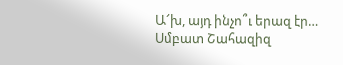Ա՜խ, այդ ինչո՞ւ երազ էր…
Սմբատ Շահազիզ